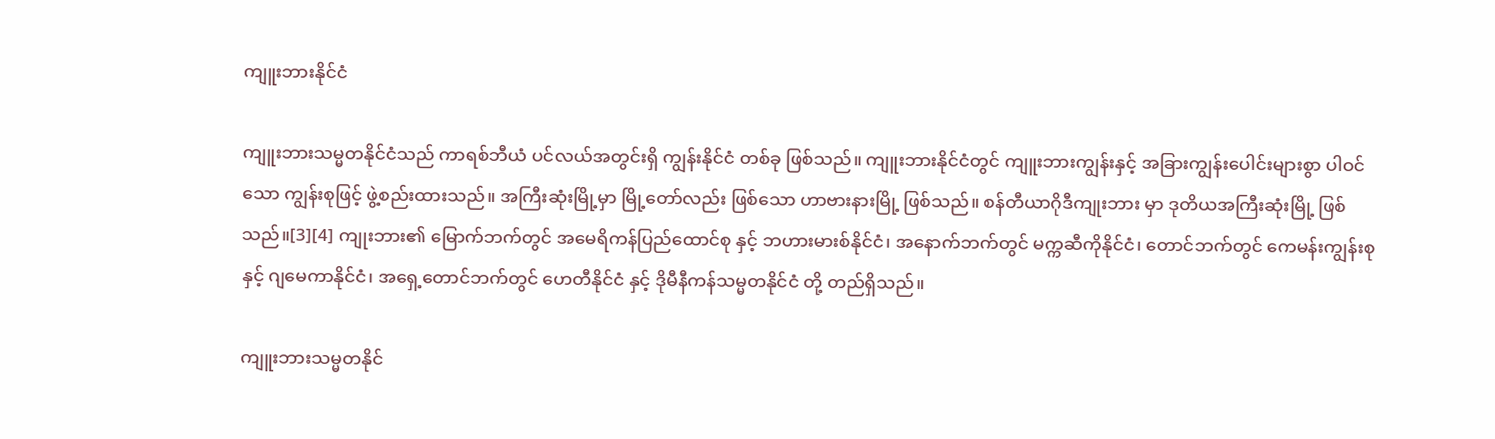ကျူးဘားနိုင်ငံ

ကျူးဘားသမ္မတနိုင်ငံသည် ကာရစ်ဘီယံ ပင်လယ်အတွင်းရှိ ကျွန်းနိုင်ငံ တစ်ခု ဖြစ်သည်။ ကျူးဘားနိုင်ငံတွင် ကျူးဘားကျွန်းနှင့် အခြားကျွန်းပေါင်းများစွာ ပါဝင်သော ကျွန်းစုဖြင့် ဖွဲ့စည်းထားသည်။ အကြီးဆုံးမြို့မှာ မြို့တော်လည်း ဖြစ်သော ဟာဗားနားမြို့ ဖြစ်သည်။ စန်တီယာဂိုဒီကျုးဘား မှာ ဒုတိယအကြီးဆုံးမြို့ ဖြစ်သည်။[3][4] ကျုးဘား၏ မြောက်ဘက်တွင် အမေရိကန်ပြည်ထောင်စု နှင့် ဘဟားမားစ်နိုင်ငံ၊ အနောက်ဘက်တွင် မက္ကဆီကိုနိုင်ငံ၊ တောင်ဘက်တွင် ကေမန်းကျွန်းစု နှင့် ဂျမေကာနိုင်ငံ၊ အရှေ့တောင်ဘက်တွင် ဟေတီနိုင်ငံ နှင့် ဒိုမီနီကန်သမ္မတနိုင်ငံ တို့ တည်ရှိသည်။

ကျူးဘားသမ္မတနိုင်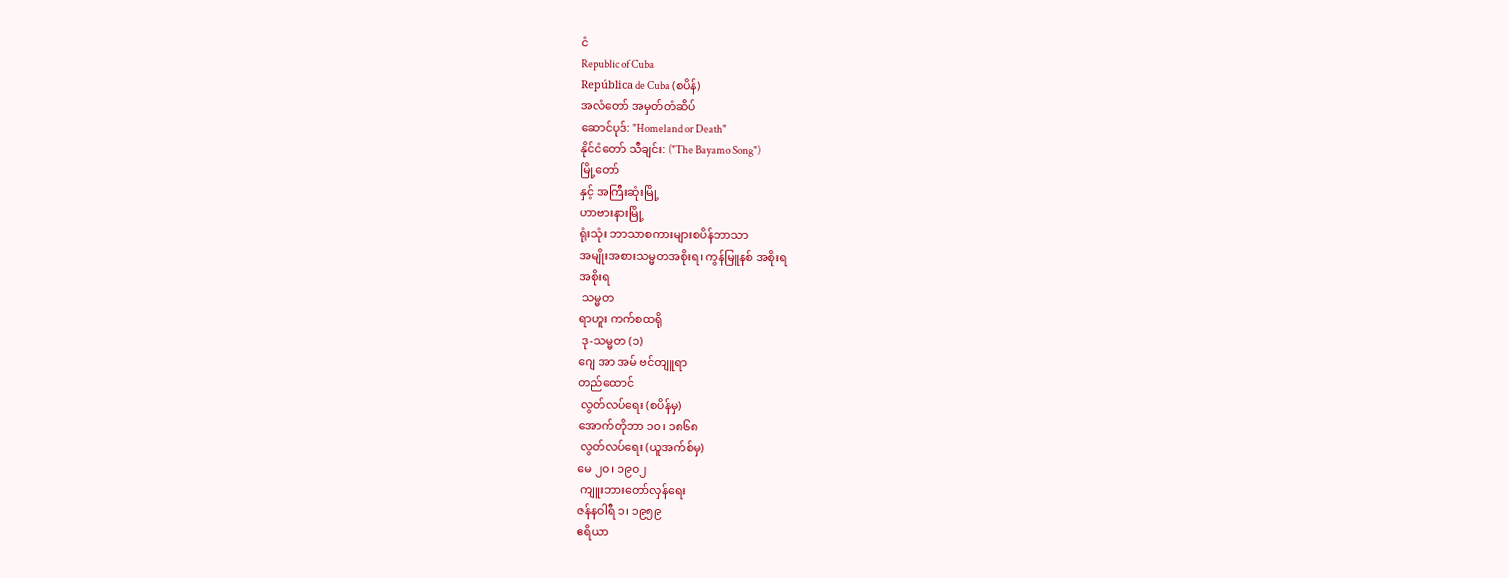ငံ
Republic of Cuba
República de Cuba (စပိန်)
အလံတော် အမှတ်တံဆိပ်
ဆောင်ပုဒ်: "Homeland or Death"
နိုင်ငံတော် သီချင်း: ("The Bayamo Song")
မြို့တော်
နှင့် အကြီးဆုံးမြို့
ဟာဗားနားမြို့
ရုံးသုံး ဘာသာစကားများစပိန်ဘာသာ
အမျိုးအစားသမ္မတအစိုးရ၊ ကွန်မြူနစ် အစိုးရ
အစိုးရ
 သမ္မတ
ရာဟူး ကက်စထရို
 ဒု-သမ္မတ (၁)
ဂျေ အာ အမ် ဗင်တျူရာ
တည်ထောင်
 လွတ်လပ်ရေး (စပိန်မှ)
အောက်တိုဘာ ၁၀၊ ၁၈၆၈
 လွတ်လပ်ရေး (ယူအက်စ်မှ)
မေ ၂၀၊ ၁၉၀၂
 ကျူးဘားတော်လှန်ရေး
ဇန်နဝါရီ ၁၊ ၁၉၅၉
ဧရိယာ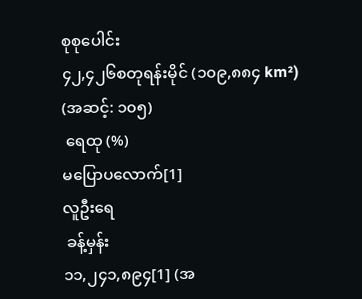စုစုပေါင်း
၄၂,၄၂၆စတုရန်းမိုင် (၁၀၉,၈၈၄ km²) (အဆင့်: ၁၀၅)
 ရေထု (%)
မပြောပလောက်[1]
လူဦးရေ
 ခန့်မှန်း
၁၁,၂၄၁,၈၉၄[1] (အ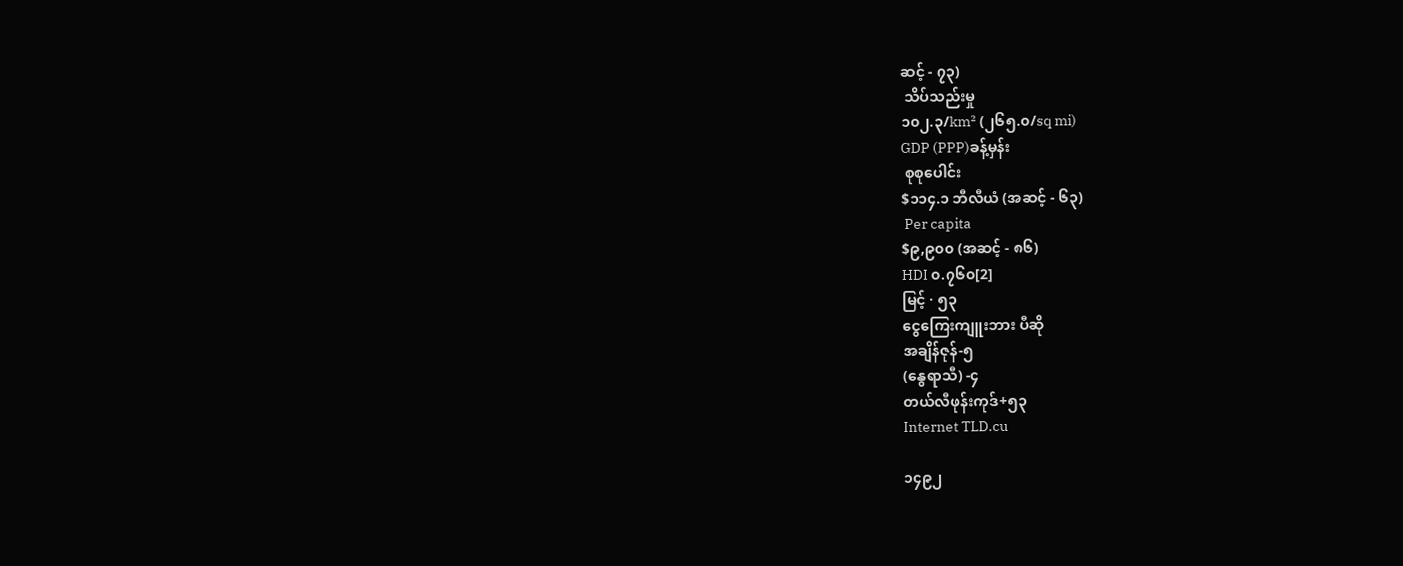ဆင့် - ၇၃)
 သိပ်သည်းမှု
၁၀၂.၃/km² (၂၆၅.၀/sq mi)
GDP (PPP)ခန့်မှန်း
 စုစုပေါင်း
$၁၁၄.၁ ဘီလီယံ (အဆင့် - ၆၃)
 Per capita
$၉,၉၀၀ (အဆင့် - ၈၆)
HDI ၀.၇၆၀[2]
မြင့် · ၅၃
ငွေကြေးကျူးဘား ပီဆို
အချိန်ဇုန်-၅
(နွေရာသီ) -၄
တယ်လီဖုန်းကုဒ်+၅၃
Internet TLD.cu

၁၄၉၂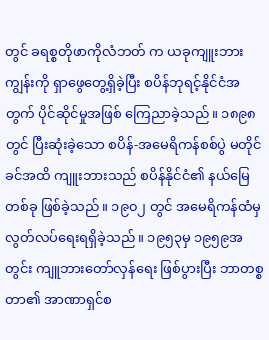တွင် ခရစ္စတိုဖာကိုလံဘတ် က ယခုကျူးဘားကျွန်းကို ရှာဖွေတွေ့ရှိခဲ့ပြီး စပိန်ဘုရင့်နိုင်ငံအတွက် ပိုင်ဆိုင်မှုအဖြစ် ကြေညာခဲ့သည်။ ၁၈၉၈ တွင် ပြီးဆုံးခဲ့သော စပိန်-အမေရိကန်စစ်ပွဲ မတိုင်ခင်အထိ ကျူးဘားသည် စပိန်နိုင်ငံ၏ နယ်မြေတစ်ခု ဖြစ်ခဲ့သည်။ ၁၉၀၂ တွင် အမေရိကန်ထံမှ လွတ်လပ်ရေးရရှိခဲ့သည်။ ၁၉၅၃မှ ၁၉၅၉အတွင်း ကျူဘားတော်လှန်ရေး ဖြစ်ပွားပြီး ဘာတစ္စတာ၏ အာဏာရှင်စ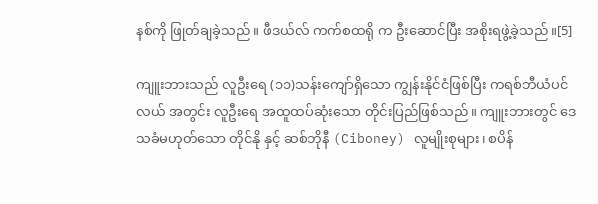နစ်ကို ဖြုတ်ချခဲ့သည်။ ဖီဒယ်လ် ကက်စထရို က ဦးဆောင်ပြီး အစိုးရဖွဲ့ခဲ့သည်။[5]

ကျူးဘားသည် လူဦးရေ (၁၁)သန်းကျော်ရှိသော ကျွန်းနိုင်ငံဖြစ်ပြီး ကရစ်ဘီယံပင်လယ် အတွင်း လူဦးရေ အထူထပ်ဆုံးသော တိုင်းပြည်ဖြစ်သည်။ ကျူးဘားတွင် ဒေသခံမဟုတ်သော တိုင်နို နှင့် ဆစ်ဘိုနီ (Ciboney) လူမျိုးစုများ၊ စပိန်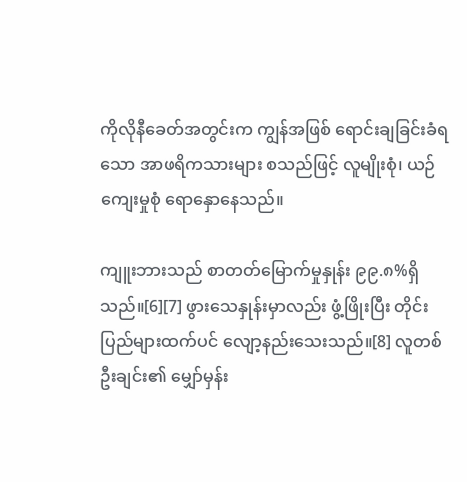ကိုလိုနီခေတ်အတွင်းက ကျွန်အဖြစ် ရောင်းချခြင်းခံရသော အာဖရိကသားများ စသည်ဖြင့် လူမျိုးစုံ၊ ယဉ်ကျေးမှုစုံ ရောနှောနေသည်။

ကျူးဘားသည် စာတတ်မြောက်မှုနှုန်း ၉၉.၈%ရှိသည်။[6][7] ဖွားသေနှုန်းမှာလည်း ဖွံ့ဖြိုးပြီး တိုင်းပြည်များထက်ပင် လျော့နည်းသေးသည်။[8] လူတစ်ဦးချင်း၏ မျှော်မှန်း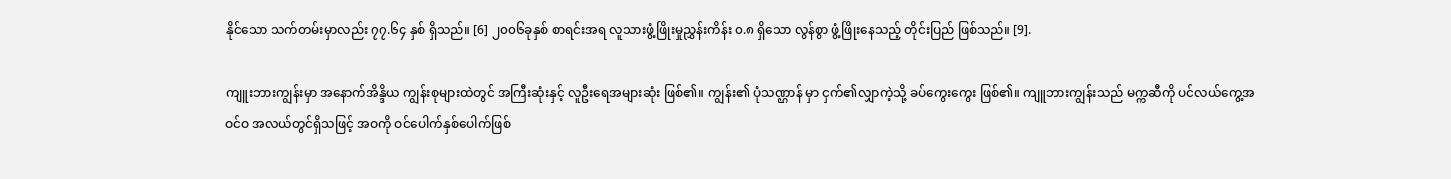နိုင်သော သက်တမ်းမှာလည်း ၇၇.၆၄ နှစ် ရှိသည်။ [6] ၂၀၀၆ခုနှစ် စာရင်းအရ လူသားဖွံ့ဖြိုးမှုညွှန်းကိန်း ၀.၈ ရှိသော လွန်စွာ ဖွံ့ဖြိုးနေသည့် တိုင်းပြည် ဖြစ်သည်။ [9].

ကျူးဘားကျွန်းမှာ အနောက်အိန္ဒိယ ကျွန်းစုများထဲတွင် အကြီးဆုံးနှင့် လူဦးရေအများဆုံး ဖြစ်၏။ ကျွန်း၏ ပုံသဏ္ဌာန် မှာ ငှက်၏လျှာကဲ့သို့ ခပ်ကွေးကွေး ဖြစ်၏။ ကျူဘားကျွန်းသည် မက္ကဆီကို ပင်လယ်ကွေ့အဝင်ဝ အလယ်တွင်ရှိသဖြင့် အဝကို ဝင်ပေါက်နှစ်ပေါက်ဖြစ်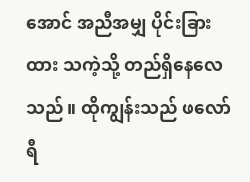အောင် အညီအမျှ ပိုင်းခြားထား သကဲ့သို့ တည်ရှိနေလေသည်။ ထိုကျွန်းသည် ဖလော်ရီ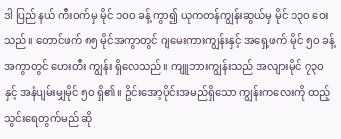ဒါ ပြည် နယ် ကီးဝက်မှ မိုင် ၁ဝဝ ခန့် ကွာ၍ ယုကတန်ကျွန်းဆွယ်မှ မိုင် ၁၃ဝ ဝေးသည်။ တောင်ဖက် ၈၅ မိုင်အကွာတွင် ဂျမေးကားကျွန်းနှင့် အရှေ့ဖက် မိုင် ၅ဝ ခန့်အကွာတွင် ဟေးတီး ကျွန်း ရှိလေသည်။ ကျူဘားကျွန်းသည် အလျားမိုင် ၇၃ဝ နှင့် အနံပျမ်းမျှမိုင် ၅ဝ ရှိ၏။ ဥိင်းအော့ပိုင်းအမည်ရှိသော ကျွန်းကလေးကို ထည့်သွင်းရေတွက်မည် ဆို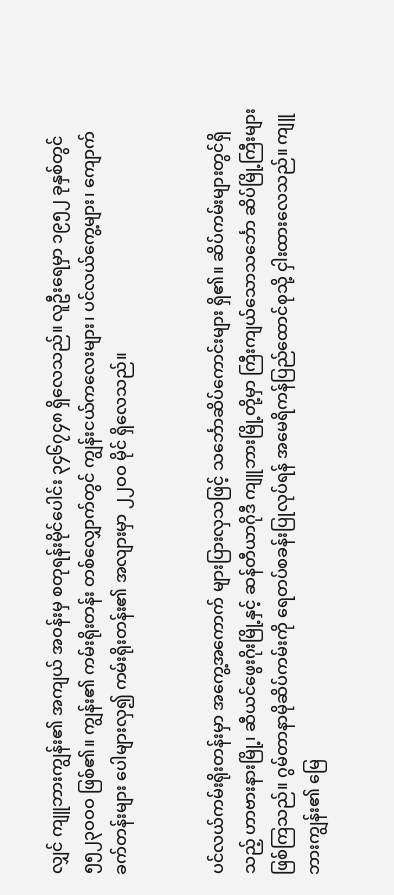လျှင် ကျူဘားကျွန်း၏ အကျယ် အဝန်းမှ စတုရန်းမိုင်ပေါင်း ၃၄၆၇၄၈ ရှိလေသည်။ လူဦးရေမှာ ၁၉၅၂ ခုနှစ်တွင် ၅၅၂၃ဝဝဝ ဖြစ်၏။ ကျွန်း၏ ကမ်းရိုးတန်း တစ်လျှောက်တွင် ကျွန်းငယ်ကလေးများ၊ ပင်လယ်ကွေ့များ၊ ကျောက်ခက်တန်းများ ပေါများလှ၍ ကမ်းရိုးတန်း၏ အလျားမှာ ၂၂ဝဝ မိုင် ရှိလေသည်။


ပင်လယ်ကမ်းရိုးတန်းမှာ အကွေ့အကောက် များပြားလှသဖြင့် သင်္ဘောဆိပ်ကောင်းများ ရှိ၏။ ဆိပ်ကမ်းများတွင်ရှိသည့် ဟာဗားနားမြို့၊ ဆီယင်ဖွေးဂိုးမြို့နှင့် ဆန်တီယာဂိုဒီ ကျူဘားမြို့တို့မှာ ကြီးကျယ်သောသင်္ဘော ဆိပ်မြို့ကြီးများ ဖြစ်ကြသည်။ ဂွမ်တာနာမိုဆိပ်ကမ်းကို ရေတပ်စခန်းပြုလုပ်ရန် အမေရိကန်ပြည်ထောင်စုသို့ ငှါးထားလေသည်။ ကျူဘားကျွန်း၏ မြေ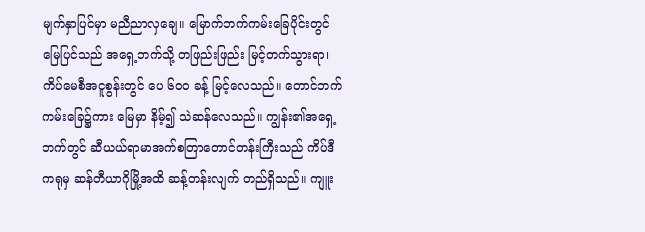မျက်နှာပြင်မှာ မညီညာလှချေ။ မြောက်ဘက်ကမ်းခြေပိုင်းတွင် မြေပြင်သည် အရှေ့ဘက်သို့ တဖြည်းဖြည်း မြင့်တက်သွားရာ၊ ကိပ်မေစီအငူစွန်းတွင် ပေ ၆ဝဝ ခန့် မြင့်လေသည်။ တောင်ဘက် ကမ်းခြေ၌ကား မြေမှာ နိမ့်၍ သဲဆန်လေသည်။ ကျွန်း၏အရှေ့ဘက်တွင် ဆီယယ်ရာမာအက်စတြာတောင်တန်းကြီးသည် ကိပ်ဒီကရုမှ ဆန်တီယာဂိုမြို့အထိ ဆန့်တန်းလျက် တည်ရှိသည်။ ကျူး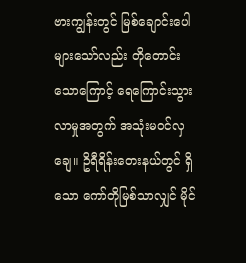ဗားကျွန်းတွင် မြစ်ချောင်းပေါများသော်လည်း တိုတောင်းသောကြောင့် ရေကြောင်းသွားလာမှုအတွက် အသုံးမဝင်လှချေ။ ဥိရီရိန်းတေးနယ်တွင် ရှိသော ကော်တိုမြစ်သာလျှင် မိုင်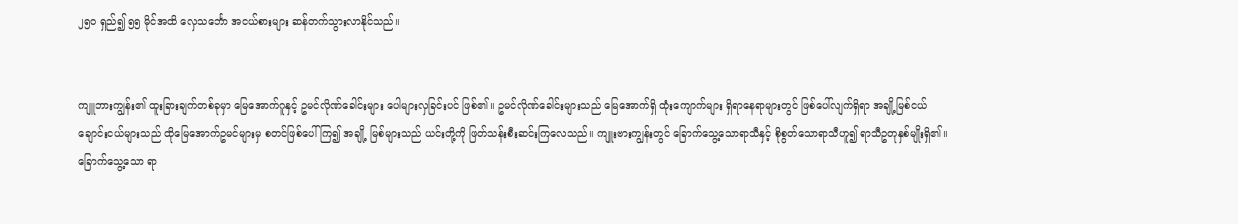၂၅ဝ ရှည်၍ ၅၅ မိုင်အထိ လှေသင်္ဘော အငယ်စားများ ဆန်တက်သွားလာနိုင်သည်။


ကျူဘားကျွန်း၏ ထူးခြားချက်တစ်ခုမှာ မြေအောက်ဂူနှင့် ဥမင်လိုဏ်ခေါင်းများ ပေါများလှခြင်းပင် ဖြစ်၏။ ဥမင်လိုဏ်ခေါင်းများသည် မြေအောက်ရှိ ထုံးကျောက်များ ရှိရာနေရာများတွင် ဖြစ်ပေါ်လျက်ရှိရာ အချို့မြစ်ငယ်ချောင်းငယ်များသည် ထိုမြေအောက်ဥမင်များမှ စတင်ဖြစ်ပေါ်ကြ၍ အချို့ မြစ်များသည် ယင်းတို့ကို ဖြတ်သန်းစီးဆင်းကြလေသည်။ ကျူးဗားကျွန်းတွင် ခြောက်သွေ့သောရာသီနှင့် စိုစွတ်သောရာသီဟူ၍ ရာသီဥတုနှစ်မျိုးရှိ၏။ ခြောက်သွေ့သော ရာ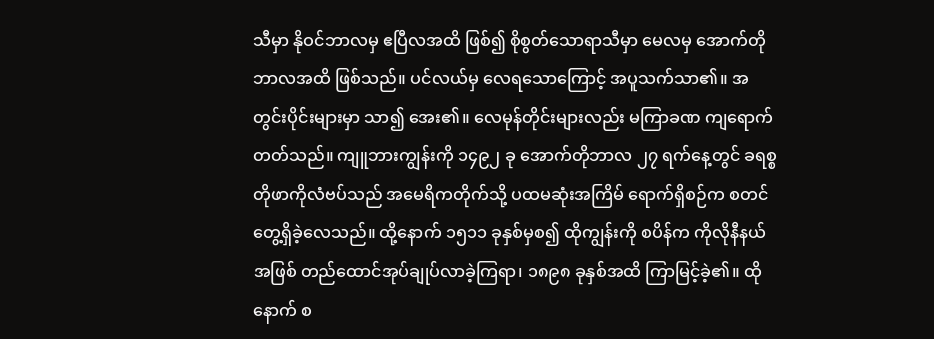သီမှာ နိုဝင်ဘာလမှ ဧပြီလအထိ ဖြစ်၍ စိုစွတ်သောရာသီမှာ မေလမှ အောက်တိုဘာလအထိ ဖြစ်သည်။ ပင်လယ်မှ လေရသောကြောင့် အပူသက်သာ၏။ အတွင်းပိုင်းများမှာ သာ၍ အေး၏။ လေမုန်တိုင်းများလည်း မကြာခဏ ကျရောက် တတ်သည်။ ကျူဘားကျွန်းကို ၁၄၉၂ ခု အောက်တိုဘာလ ၂၇ ရက်နေ့တွင် ခရစ္စတိုဖာကိုလံဗပ်သည် အမေရိကတိုက်သို့ ပထမဆုံးအကြိမ် ရောက်ရှိစဉ်က စတင်တွေ့ရှိခဲ့လေသည်။ ထို့နောက် ၁၅၁၁ ခုနှစ်မှစ၍ ထိုကျွန်းကို စပိန်က ကိုလိုနီနယ်အဖြစ် တည်ထောင်အုပ်ချုပ်လာခဲ့ကြရာ၊ ၁၈၉၈ ခုနှစ်အထိ ကြာမြင့်ခဲ့၏။ ထိုနောက် စ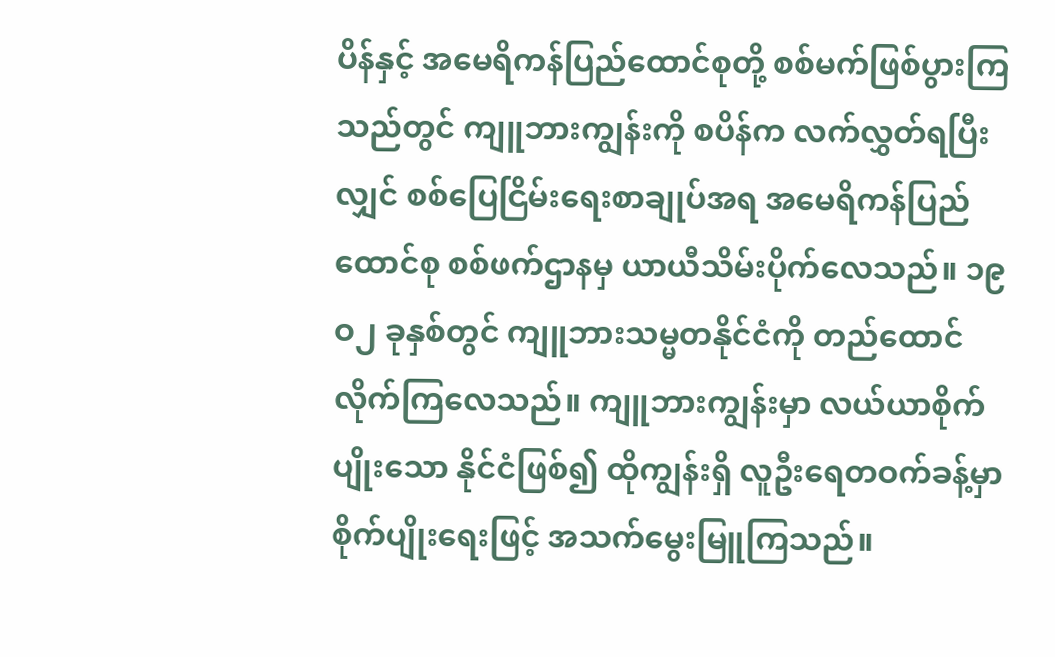ပိန်နှင့် အမေရိကန်ပြည်ထောင်စုတို့ စစ်မက်ဖြစ်ပွားကြသည်တွင် ကျူဘားကျွန်းကို စပိန်က လက်လွှတ်ရပြီးလျှင် စစ်ပြေငြိမ်းရေးစာချုပ်အရ အမေရိကန်ပြည်ထောင်စု စစ်ဖက်ဌာနမှ ယာယီသိမ်းပိုက်လေသည်။ ၁၉ဝ၂ ခုနှစ်တွင် ကျူဘားသမ္မတနိုင်ငံကို တည်ထောင်လိုက်ကြလေသည်။ ကျူဘားကျွန်းမှာ လယ်ယာစိုက်ပျိုးသော နိုင်ငံဖြစ်၍ ထိုကျွန်းရှိ လူဦးရေတဝက်ခန့်မှာ စိုက်ပျိုးရေးဖြင့် အသက်မွေးမြူကြသည်။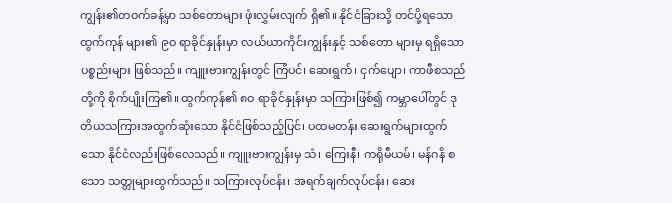ကျွန်း၏တဝက်ခန့်မှာ သစ်တောများ ဖုံးလွှမ်းလျက် ရှိ၏။ နိုင်ငံခြားသို့ တင်ပို့ရသော ထွက်ကုန် များ၏ ၉ဝ ရာခိုင်နှုန်းမှာ လယ်ယာကိုင်းကျွန်းနှင့် သစ်တော များမှ ရရှိသောပစ္စည်းများ ဖြစ်သည်။ ကျူးဗားကျွန်းတွင် ကြံပင်၊ ဆေးရွက်၊ ငှက်ပျော၊ ကာဖီစသည်တို့ကို စိုက်ပျိုးကြ၏။ ထွက်ကုန်၏ ၈ဝ ရာခိုင်နှုန်းမှာ သကြားဖြစ်၍ ကမ္ဘာပေါ်တွင် ဒုတိယသကြားအထွက်ဆုံးသော နိုင်ငံဖြစ်သည့်ပြင်၊ ပထမတန်း ဆေးရွက်များထွက်သော နိုင်ငံလည်းဖြစ်လေသည်။ ကျူးဗားကျွန်းမှ သံ၊ ကြေးနီ၊ ကရိုမီယမ်၊ မန်ဂနိ စသော သတ္တုများထွက်သည်။ သကြားလုပ်ငန်း၊ အရက်ချက်လုပ်ငန်း၊ ဆေး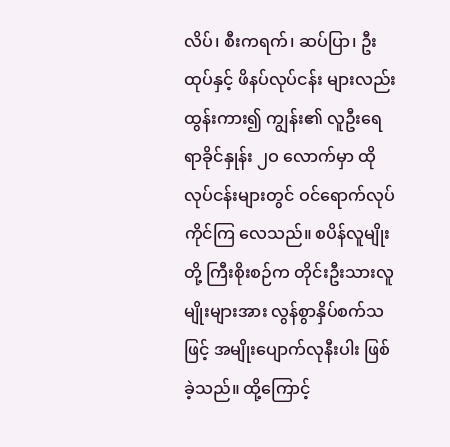လိပ်၊ စီးကရက်၊ ဆပ်ပြာ၊ ဦးထုပ်နှင့် ဖိနပ်လုပ်ငန်း များလည်း ထွန်းကား၍ ကျွန်း၏ လူဦးရေ ရာခိုင်နှုန်း ၂ဝ လောက်မှာ ထိုလုပ်ငန်းများတွင် ဝင်ရောက်လုပ်ကိုင်ကြ လေသည်။ စပိန်လူမျိုးတို့ ကြီးစိုးစဉ်က တိုင်းဦးသားလူမျိုးများအား လွန်စွာနှိပ်စက်သဖြင့် အမျိုးပျောက်လုနီးပါး ဖြစ်ခဲ့သည်။ ထို့ကြောင့်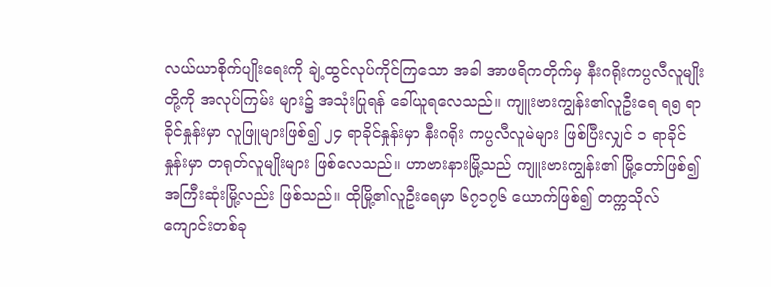လယ်ယာစိုက်ပျိုးရေးကို ချဲ့ထွင်လုပ်ကိုင်ကြသော အခါ အာဖရိကတိုက်မှ နီးဂရိုးကပ္ပလီလူမျိုးတို့ကို အလုပ်ကြမ်း များ၌ အသုံးပြုရန် ခေါ်ယူရလေသည်။ ကျူးဗားကျွန်း၏လူဦးရေ ရ၅ ရာခိုင်နှုန်းမှာ လူဖြူများဖြစ်၍ ၂၄ ရာခိုင်နှုန်းမှာ နီးဂရိုး ကပ္ပလီလူမဲများ ဖြစ်ပြီးလျှင် ၁ ရာခိုင်နှုန်းမှာ တရုတ်လူမျိုးများ ဖြစ်လေသည်။ ဟာဗားနားမြို့သည် ကျူးဗားကျွန်း၏ မြို့တော်ဖြစ်၍ အကြီးဆုံးမြို့လည်း ဖြစ်သည်။ ထိုမြို့၏လူဦးရေမှာ ၆၇၁၇၆ ယောက်ဖြစ်၍ တက္ကသိုလ်ကျောင်းတစ်ခု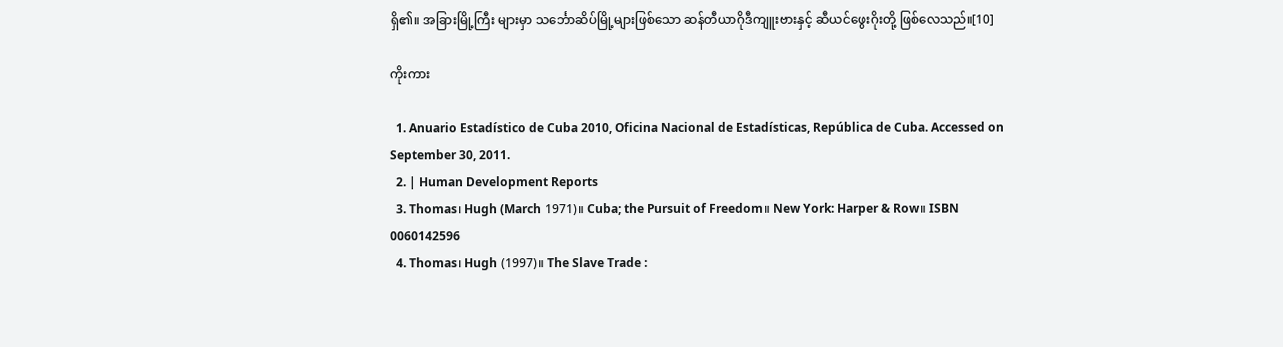ရှိ၏။ အခြားမြို့ကြီး များမှာ သင်္ဘောဆိပ်မြို့များဖြစ်သော ဆန်တီယာဂိုဒီကျူးဗားနှင့် ဆီယင်ဖွေးဂိုးတို့ ဖြစ်လေသည်။[10]

ကိုးကား

  1. Anuario Estadístico de Cuba 2010, Oficina Nacional de Estadísticas, República de Cuba. Accessed on September 30, 2011.
  2. | Human Development Reports
  3. Thomas၊ Hugh (March 1971)။ Cuba; the Pursuit of Freedom။ New York: Harper & Row။ ISBN 0060142596
  4. Thomas၊ Hugh (1997)။ The Slave Trade :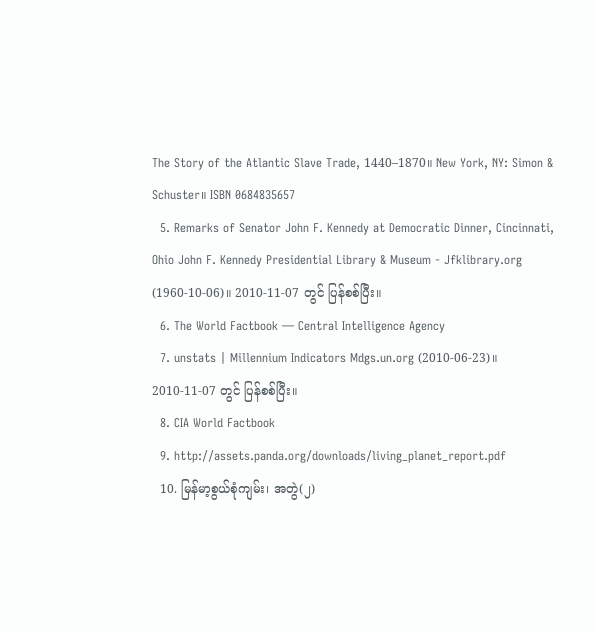The Story of the Atlantic Slave Trade, 1440–1870။ New York, NY: Simon & Schuster။ ISBN 0684835657
  5. Remarks of Senator John F. Kennedy at Democratic Dinner, Cincinnati, Ohio John F. Kennedy Presidential Library & Museum - Jfklibrary.org (1960-10-06)။ 2010-11-07 တွင် ပြန်စစ်ပြီး။
  6. The World Factbook — Central Intelligence Agency
  7. unstats | Millennium Indicators Mdgs.un.org (2010-06-23)။ 2010-11-07 တွင် ပြန်စစ်ပြီး။
  8. CIA World Factbook
  9. http://assets.panda.org/downloads/living_planet_report.pdf
  10. မြန်မာ့စွယ်စုံကျမ်း၊ အတွဲ(၂)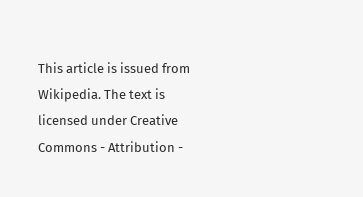This article is issued from Wikipedia. The text is licensed under Creative Commons - Attribution -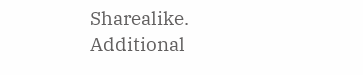Sharealike. Additional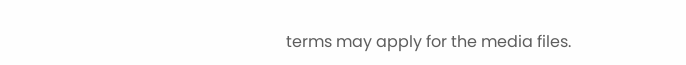terms may apply for the media files.